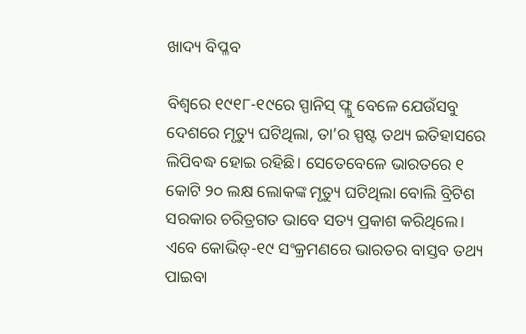ଖାଦ୍ୟ ବିପ୍ଳବ

ବିଶ୍ୱରେ ୧୯୧୮-୧୯ରେ ସ୍ପାନିସ୍‌ ଫ୍ଲୁ ବେଳେ ଯେଉଁସବୁ ଦେଶରେ ମୃତ୍ୟୁ ଘଟିଥିଲା, ତା’ର ସ୍ପଷ୍ଟ ତଥ୍ୟ ଇତିହାସରେ ଲିପିବଦ୍ଧ ହୋଇ ରହିଛି। ସେତେବେଳେ ଭାରତରେ ୧ କୋଟି ୨୦ ଲକ୍ଷ ଲୋକଙ୍କ ମୃତ୍ୟୁ ଘଟିଥିଲା ବୋଲି ବ୍ରିଟିଶ ସରକାର ଚରିତ୍ରଗତ ଭାବେ ସତ୍ୟ ପ୍ରକାଶ କରିଥିଲେ। ଏବେ କୋଭିଡ୍‌-୧୯ ସଂକ୍ରମଣରେ ଭାରତର ବାସ୍ତବ ତଥ୍ୟ ପାଇବା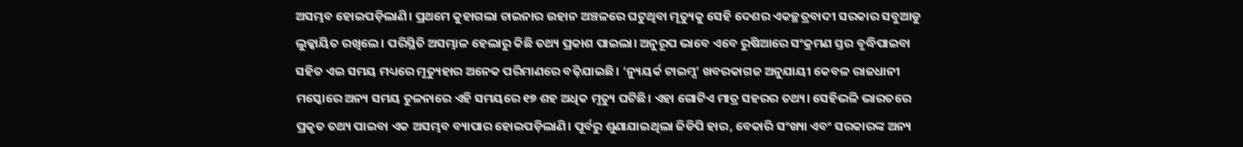ଅସମ୍ଭବ ହୋଇପଡ଼ିଲାଣି। ପ୍ରଥମେ କୁହାଗଲା ଚାଇନାର ଉହାନ ଅଞ୍ଚଳରେ ଘଟୁଥିବା ମୃତ୍ୟୁକୁ ସେହି ଦେଶର ଏକଚ୍ଛତ୍ରବାଦୀ ସରକାର ସବୁଆଡୁ ଲୁକ୍କାୟିତ ରଖିଲେ। ପରିସ୍ଥିତି ଅସମ୍ଭାଳ ହେଲାରୁ କିଛି ତଥ୍ୟ ପ୍ରକାଶ ପାଇଲା। ଅନୁରୂପ ଭାବେ ଏବେ ରୁଷିଆରେ ସଂକ୍ରମଣ ସ୍ତର ବୃଦ୍ଧିପାଇବା ସହିତ ଏଇ ସମୟ ମଧ୍ୟରେ ମୃତ୍ୟୁହାର ଅନେକ ପରିମାଣରେ ବଢ଼ିଯାଇଛି। ‘ନ୍ୟୁୟର୍କ ଟାଇମ୍ସ’ ଖବରକାଗଜ ଅନୁଯାୟୀ କେବଳ ରାଜଧାନୀ ମସ୍କୋରେ ଅନ୍ୟ ସମୟ ତୁଳନାରେ ଏହି ସମୟରେ ୧୭ ଶହ ଅଧିକ ମୃତ୍ୟୁ ଘଟିଛି। ଏହା ଗୋଟିଏ ମାତ୍ର ସହରର ତଥ୍ୟ। ସେହିଭଳି ଭାରତରେ ପ୍ରକୃତ ତଥ୍ୟ ପାଇବା ଏକ ଅସମ୍ଭବ ବ୍ୟାପାର ହୋଇପଡ଼ିଲାଣି। ପୂର୍ବରୁ ଶୁଣାଯାଇଥିଲା ଜିଡିପି ହାର, ବେକାରି ସଂଖ୍ୟା ଏବଂ ସରକାରଙ୍କ ଅନ୍ୟ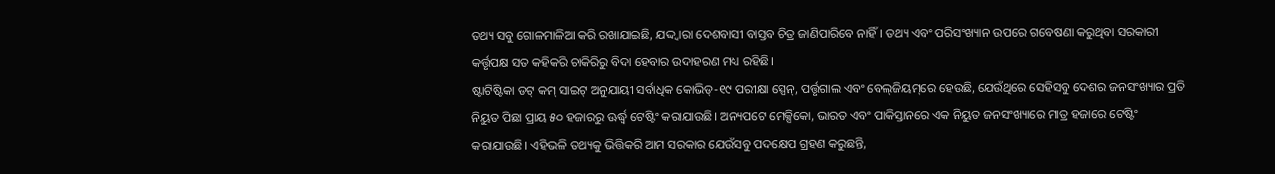ତଥ୍ୟ ସବୁ ଗୋଳମାଳିଆ କରି ରଖାଯାଇଛି, ଯଦ୍ଦ୍ବାରା ଦେଶବାସୀ ବାସ୍ତବ ଚିତ୍ର ଜାଣିପାରିବେ ନାହିଁ। ତଥ୍ୟ ଏବଂ ପରିସଂଖ୍ୟାନ ଉପରେ ଗବେଷଣା କରୁଥିବା ସରକାରୀ କର୍ତ୍ତୃପକ୍ଷ ସତ କହିକରି ଚାକିରିରୁ ବିଦା ହେବାର ଉଦାହରଣ ମଧ୍ୟ ରହିଛି।
ଷ୍ଟାଟିଷ୍ଟିକା ଡଟ୍‌ କମ୍‌ ସାଇଟ୍‌ ଅନୁଯାୟୀ ସର୍ବାଧିକ କୋଭିଡ୍‌-୧୯ ପରୀକ୍ଷା ସ୍ପେନ୍‌, ପର୍ତ୍ତୃଗାଲ ଏବଂ ବେଲ୍‌ଜିୟମ୍‌ରେ ହେଉଛି, ଯେଉଁଥିରେ ସେହିସବୁ ଦେଶର ଜନସଂଖ୍ୟାର ପ୍ରତି ନିୟୁତ ପିଛା ପ୍ରାୟ ୫୦ ହଜାରରୁ ଊର୍ଦ୍ଧ୍ୱ ଟେଷ୍ଟିଂ କରାଯାଉଛି। ଅନ୍ୟପଟେ ମେକ୍ସିକୋ, ଭାରତ ଏବଂ ପାକିସ୍ତାନରେ ଏକ ନିୟୁତ ଜନସଂଖ୍ୟାରେ ମାତ୍ର ହଜାରେ ଟେଷ୍ଟିଂ କରାଯାଉଛି। ଏହିଭଳି ତଥ୍ୟକୁ ଭିତ୍ତିକରି ଆମ ସରକାର ଯେଉଁସବୁ ପଦକ୍ଷେପ ଗ୍ରହଣ କରୁଛନ୍ତି,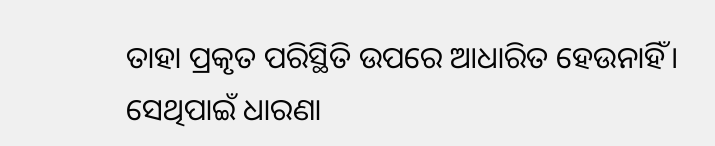ତାହା ପ୍ରକୃତ ପରିସ୍ଥିତି ଉପରେ ଆଧାରିତ ହେଉନାହିଁ। ସେଥିପାଇଁ ଧାରଣା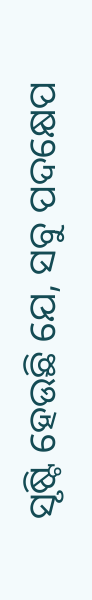ସୃଷ୍ଟି ହେଉଛି ଯେ, ସବୁ ପଦକ୍ଷେପ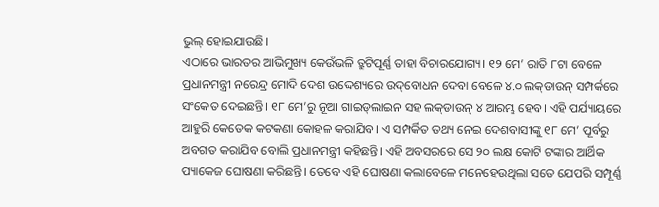ଭୁଲ୍‌ ହୋଇଯାଉଛି।
ଏଠାରେ ଭାରତର ଆଭିମୁଖ୍ୟ କେଉଁଭଳି ତ୍ରୁଟିପୂର୍ଣ୍ଣ ତାହା ବିଚାରଯୋଗ୍ୟ। ୧୨ ମେ’ ରାତି ୮ଟା ବେଳେ ପ୍ରଧାନମନ୍ତ୍ରୀ ନରେନ୍ଦ୍ର ମୋଦି ଦେଶ ଉଦ୍ଦେଶ୍ୟରେ ଉଦ୍‌ବୋଧନ ଦେବା ବେଳେ ୪.୦ ଲକ୍‌ଡାଉନ୍‌ ସମ୍ପର୍କରେ ସଂକେତ ଦେଇଛନ୍ତି। ୧୮ ମେ’ରୁ ନୂଆ ଗାଇଡ୍‌ଲାଇନ ସହ ଲକ୍‌ଡାଉନ୍‌ ୪ ଆରମ୍ଭ ହେବ। ଏହି ପର୍ଯ୍ୟାୟରେ ଆହୁରି କେତେକ କଟକଣା କୋହଳ କରାଯିବ। ଏ ସମ୍ପର୍କିତ ତଥ୍ୟ ନେଇ ଦେଶବାସୀଙ୍କୁ ୧୮ ମେ’ ପୂର୍ବରୁ ଅବଗତ କରାଯିବ ବୋଲି ପ୍ରଧାନମନ୍ତ୍ରୀ କହିଛନ୍ତି। ଏହି ଅବସରରେ ସେ ୨୦ ଲକ୍ଷ କୋଟି ଟଙ୍କାର ଆର୍ଥିକ ପ୍ୟାକେଜ ଘୋଷଣା କରିଛନ୍ତି। ତେବେ ଏହି ଘୋଷଣା କଲାବେଳେ ମନେହେଉଥିଲା ସତେ ଯେପରି ସମ୍ପୂର୍ଣ୍ଣ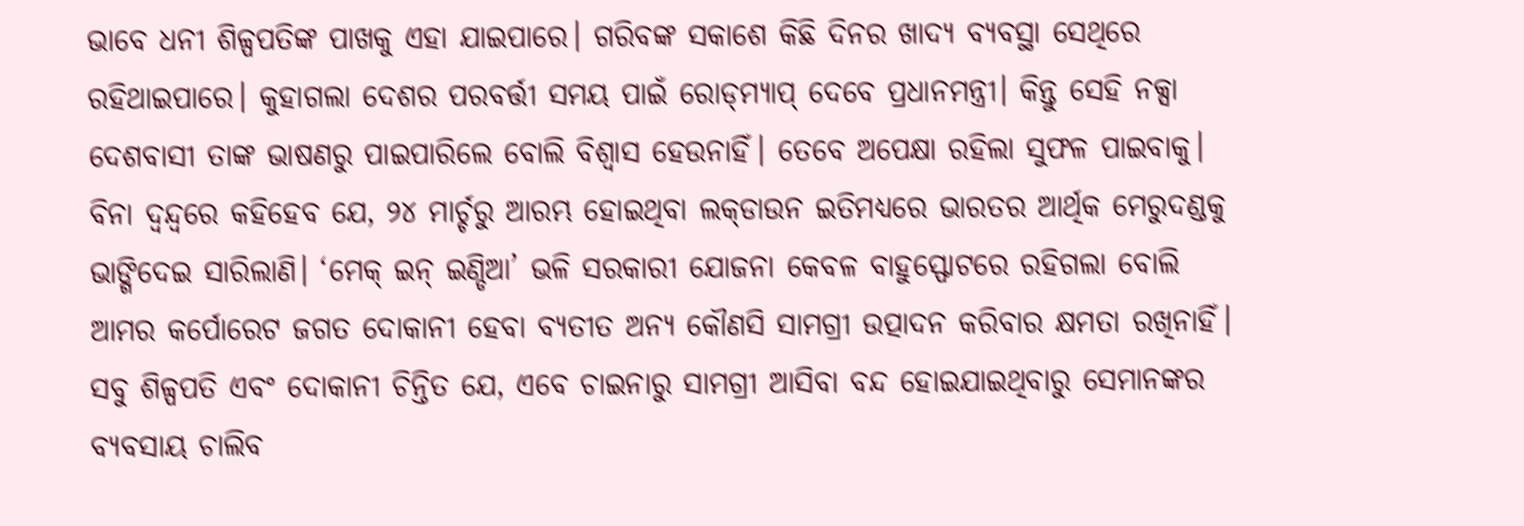ଭାବେ ଧନୀ ଶିଳ୍ପପତିଙ୍କ ପାଖକୁ ଏହା ଯାଇପାରେ। ଗରିବଙ୍କ ସକାଶେ କିଛି ଦିନର ଖାଦ୍ୟ ବ୍ୟବସ୍ଥା ସେଥିରେ ରହିଥାଇପାରେ। କୁହାଗଲା ଦେଶର ପରବର୍ତ୍ତୀ ସମୟ ପାଇଁ ରୋଡ୍‌ମ୍ୟାପ୍‌ ଦେବେ ପ୍ରଧାନମନ୍ତ୍ରୀ। କିନ୍ତୁ ସେହି ନକ୍ସା ଦେଶବାସୀ ତାଙ୍କ ଭାଷଣରୁ ପାଇପାରିଲେ ବୋଲି ବିଶ୍ୱାସ ହେଉନାହିଁ। ତେବେ ଅପେକ୍ଷା ରହିଲା ସୁଫଳ ପାଇବାକୁ।
ବିନା ଦ୍ୱନ୍ଦ୍ୱରେ କହିହେବ ଯେ, ୨୪ ମାର୍ଚ୍ଚରୁ ଆରମ୍ଭ ହୋଇଥିବା ଲକ୍‌ଡାଉନ ଇତିମଧ୍ୟରେ ଭାରତର ଆର୍ଥିକ ମେରୁଦଣ୍ଡକୁ ଭାଙ୍ଗିଦେଇ ସାରିଲାଣି। ‘ମେକ୍‌ ଇନ୍‌ ଇଣ୍ଡିଆ’ ଭଳି ସରକାରୀ ଯୋଜନା କେବଳ ବାହୁସ୍ଫୋଟରେ ରହିଗଲା ବୋଲି ଆମର କର୍ପୋରେଟ ଜଗତ ଦୋକାନୀ ହେବା ବ୍ୟତୀତ ଅନ୍ୟ କୌଣସି ସାମଗ୍ରୀ ଉତ୍ପାଦନ କରିବାର କ୍ଷମତା ରଖିନାହିଁ। ସବୁ ଶିଳ୍ପପତି ଏବଂ ଦୋକାନୀ ଚିନ୍ତିତ ଯେ, ଏବେ ଚାଇନାରୁ ସାମଗ୍ରୀ ଆସିବା ବନ୍ଦ ହୋଇଯାଇଥିବାରୁ ସେମାନଙ୍କର ବ୍ୟବସାୟ ଚାଲିବ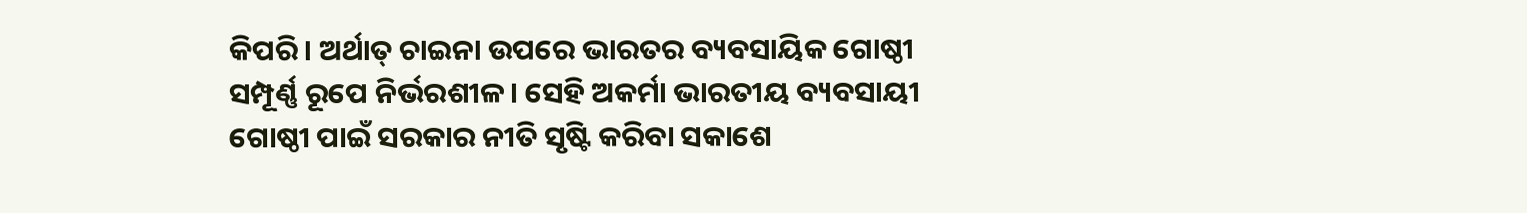କିପରି। ଅର୍ଥାତ୍‌ ଚାଇନା ଉପରେ ଭାରତର ବ୍ୟବସାୟିକ ଗୋଷ୍ଠୀ ସମ୍ପୂର୍ଣ୍ଣ ରୂପେ ନିର୍ଭରଶୀଳ। ସେହି ଅକର୍ମା ଭାରତୀୟ ବ୍ୟବସାୟୀ ଗୋଷ୍ଠୀ ପାଇଁ ସରକାର ନୀତି ସୃଷ୍ଟି କରିବା ସକାଶେ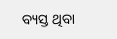ବ୍ୟସ୍ତ ଥିବା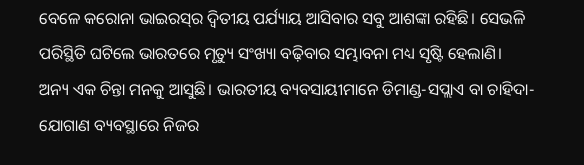ବେଳେ କରୋନା ଭାଇରସ୍‌ର ଦ୍ୱିତୀୟ ପର୍ଯ୍ୟାୟ ଆସିବାର ସବୁ ଆଶଙ୍କା ରହିଛି। ସେଭଳି ପରିସ୍ଥିତି ଘଟିଲେ ଭାରତରେ ମୃତ୍ୟୁ ସଂଖ୍ୟା ବଢ଼ିବାର ସମ୍ଭାବନା ମଧ୍ୟ ସୃଷ୍ଟି ହେଲାଣି।
ଅନ୍ୟ ଏକ ଚିନ୍ତା ମନକୁ ଆସୁଛି। ଭାରତୀୟ ବ୍ୟବସାୟୀମାନେ ଡିମାଣ୍ଡ-ସପ୍ଲାଏ ବା ଚାହିଦା-ଯୋଗାଣ ବ୍ୟବସ୍ଥାରେ ନିଜର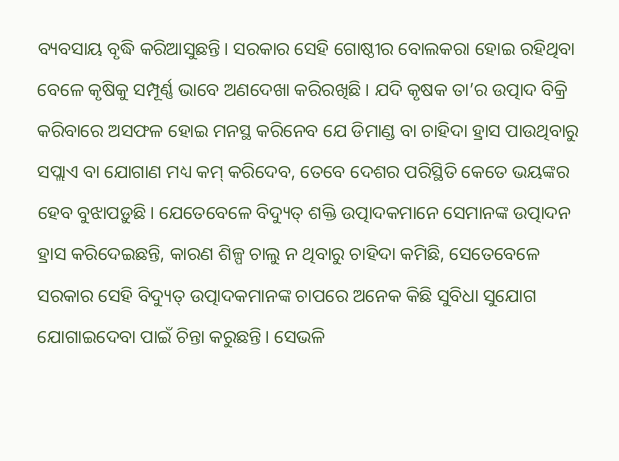ବ୍ୟବସାୟ ବୃଦ୍ଧି କରିଆସୁଛନ୍ତି। ସରକାର ସେହି ଗୋଷ୍ଠୀର ବୋଲକରା ହୋଇ ରହିଥିବା ବେଳେ କୃଷିକୁ ସମ୍ପୂର୍ଣ୍ଣ ଭାବେ ଅଣଦେଖା କରିରଖିଛି। ଯଦି କୃଷକ ତା’ର ଉତ୍ପାଦ ବିକ୍ରି କରିବାରେ ଅସଫଳ ହୋଇ ମନସ୍ଥ କରିନେବ ଯେ ଡିମାଣ୍ଡ ବା ଚାହିଦା ହ୍ରାସ ପାଉଥିବାରୁ ସପ୍ଲାଏ ବା ଯୋଗାଣ ମଧ୍ୟ କମ୍‌ କରିଦେବ, ତେବେ ଦେଶର ପରିସ୍ଥିତି କେତେ ଭୟଙ୍କର ହେବ ବୁଝାପଡ଼ୁଛି। ଯେତେବେଳେ ବିଦ୍ୟୁତ୍‌ ଶକ୍ତି ଉତ୍ପାଦକମାନେ ସେମାନଙ୍କ ଉତ୍ପାଦନ ହ୍ରାସ କରିଦେଇଛନ୍ତି, କାରଣ ଶିଳ୍ପ ଚାଲୁ ନ ଥିବାରୁ ଚାହିଦା କମିଛି, ସେତେବେଳେ ସରକାର ସେହି ବିଦ୍ୟୁତ୍‌ ଉତ୍ପାଦକମାନଙ୍କ ଚାପରେ ଅନେକ କିଛି ସୁବିଧା ସୁଯୋଗ ଯୋଗାଇଦେବା ପାଇଁ ଚିନ୍ତା କରୁଛନ୍ତି। ସେଭଳି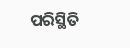ପରିସ୍ଥିତି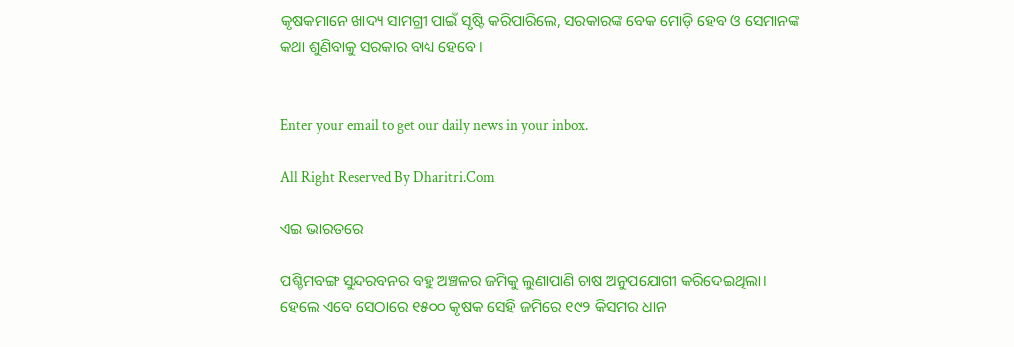କୃଷକମାନେ ଖାଦ୍ୟ ସାମଗ୍ରୀ ପାଇଁ ସୃଷ୍ଟି କରିପାରିଲେ, ସରକାରଙ୍କ ବେକ ମୋଡ଼ି ହେବ ଓ ସେମାନଙ୍କ କଥା ଶୁଣିବାକୁ ସରକାର ବାଧ୍ୟ ହେବେ।


Enter your email to get our daily news in your inbox.

All Right Reserved By Dharitri.Com

ଏଇ ଭାରତରେ

ପଶ୍ଚିମବଙ୍ଗ ସୁନ୍ଦରବନର ବହୁ ଅଞ୍ଚଳର ଜମିକୁ ଲୁଣାପାଣି ଚାଷ ଅନୁପଯୋଗୀ କରିଦେଇଥିଲା। ହେଲେ ଏବେ ସେଠାରେ ୧୫୦୦ କୃଷକ ସେହି ଜମିରେ ୧୯୨ କିସମର ଧାନ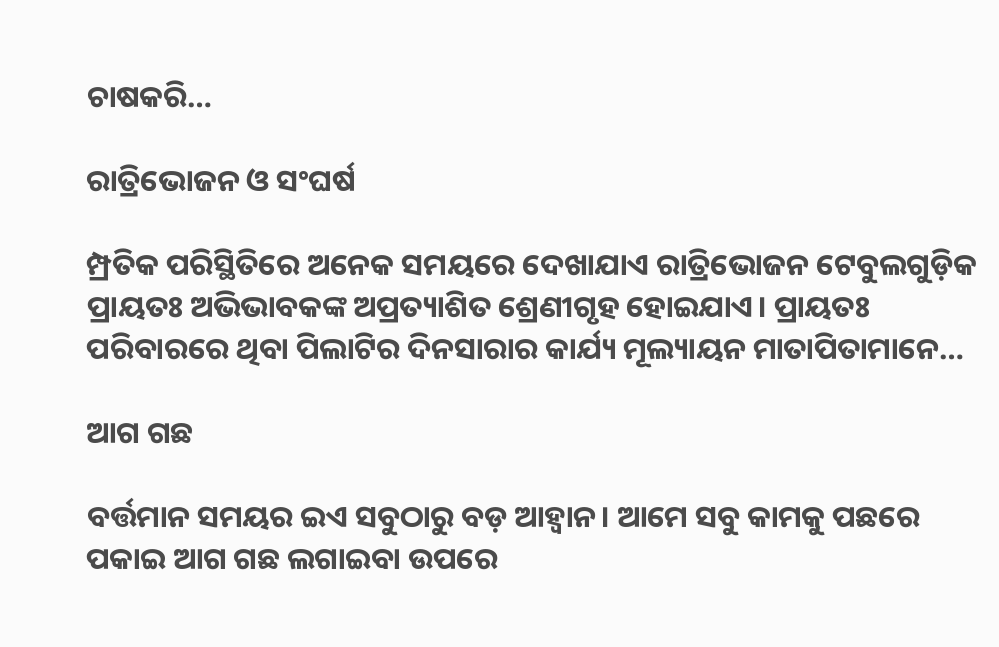ଚାଷକରି…

ରାତ୍ରିଭୋଜନ ଓ ସଂଘର୍ଷ

ମ୍ପ୍ରତିକ ପରିସ୍ଥିତିରେ ଅନେକ ସମୟରେ ଦେଖାଯାଏ ରାତ୍ରିଭୋଜନ ଟେବୁଲଗୁଡ଼ିକ ପ୍ରାୟତଃ ଅଭିଭାବକଙ୍କ ଅପ୍ରତ୍ୟାଶିତ ଶ୍ରେଣୀଗୃହ ହୋଇଯାଏ। ପ୍ରାୟତଃ ପରିବାରରେ ଥିବା ପିଲାଟିର ଦିନସାରାର କାର୍ଯ୍ୟ ମୂଲ୍ୟାୟନ ମାତାପିତାମାନେ…

ଆଗ ଗଛ

ବର୍ତ୍ତମାନ ସମୟର ଇଏ ସବୁଠାରୁ ବଡ଼ ଆହ୍ବାନ। ଆମେ ସବୁ କାମକୁ ପଛରେ ପକାଇ ଆଗ ଗଛ ଲଗାଇବା ଉପରେ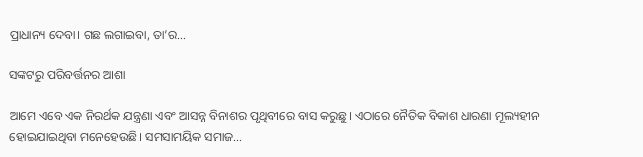ପ୍ରାଧାନ୍ୟ ଦେବା। ଗଛ ଲଗାଇବା, ତା’ର…

ସଙ୍କଟରୁ ପରିବର୍ତ୍ତନର ଆଶା

ଆମେ ଏବେ ଏକ ନିରର୍ଥକ ଯନ୍ତ୍ରଣା ଏବଂ ଆସନ୍ନ ବିନାଶର ପୃଥିବୀରେ ବାସ କରୁଛୁ। ଏଠାରେ ନୈତିକ ବିକାଶ ଧାରଣା ମୂଲ୍ୟହୀନ ହୋଇଯାଇଥିବା ମନେହେଉଛି। ସମସାମୟିକ ସମାଜ…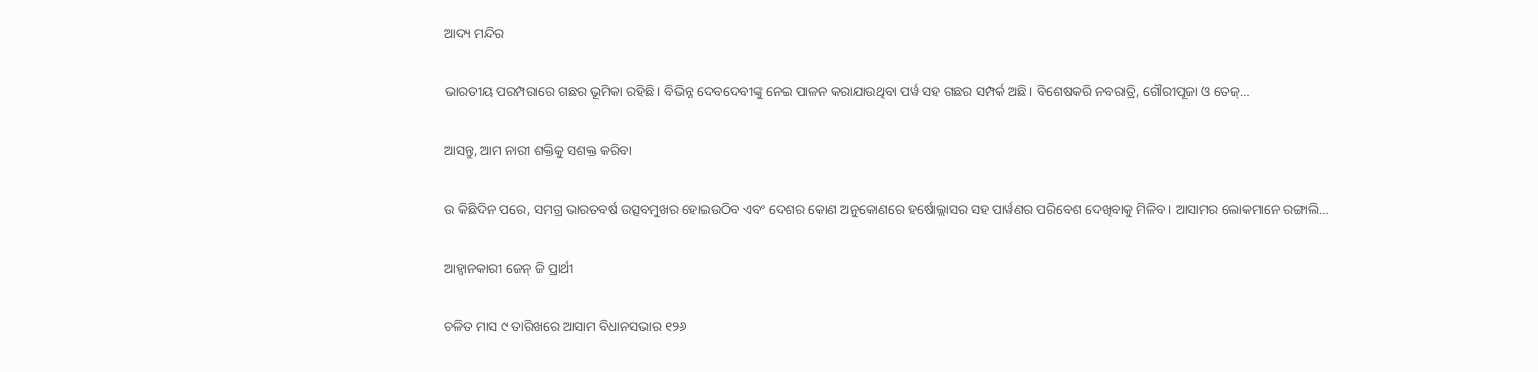ଆଦ୍ୟ ମନ୍ଦିର

ଭାରତୀୟ ପରମ୍ପରାରେ ଗଛର ଭୂମିକା ରହିଛି। ବିଭିନ୍ନ ଦେବଦେବୀଙ୍କୁ ନେଇ ପାଳନ କରାଯାଉଥିବା ପର୍ୱ ସହ ଗଛର ସମ୍ପର୍କ ଅଛି। ବିଶେଷକରି ନବରାତ୍ରି, ଗୌରୀପୂଜା ଓ ତେଜ୍‌…

ଆସନ୍ତୁ, ଆମ ନାରୀ ଶକ୍ତିକୁ ସଶକ୍ତ କରିବା

ଉ କିଛିଦିନ ପରେ, ସମଗ୍ର ଭାରତବର୍ଷ ଉତ୍ସବମୁଖର ହୋଇଉଠିବ ଏବଂ ଦେଶର କୋଣ ଅନୁକୋଣରେ ହର୍ଷୋଲ୍ଲାସର ସହ ପାର୍ୱଣର ପରିବେଶ ଦେଖିବାକୁ ମିଳିବ। ଆସାମର ଲୋକମାନେ ରଙ୍ଗାଲି…

ଆହ୍ବାନକାରୀ ଜେନ୍‌ ଜି ପ୍ରାର୍ଥୀ

ଚଳିତ ମାସ ୯ ତାରିଖରେ ଆସାମ ବିଧାନସଭାର ୧୨୬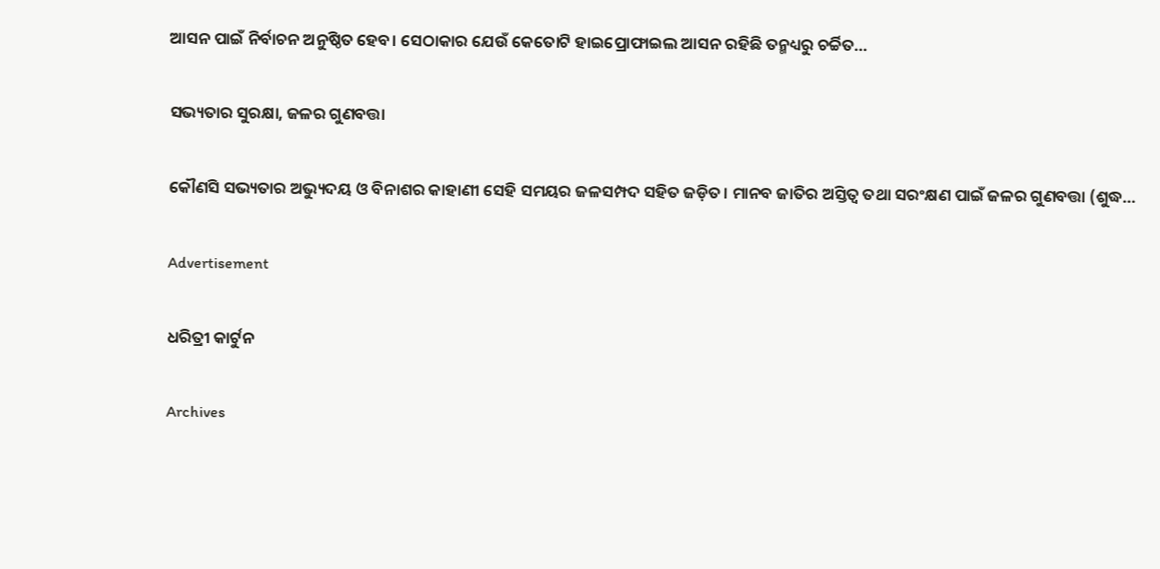ଆସନ ପାଇଁ ନିର୍ବାଚନ ଅନୁଷ୍ଠିତ ହେବ। ସେଠାକାର ଯେଉଁ କେତୋଟି ହାଇପ୍ରୋଫାଇଲ ଆସନ ରହିଛି ତନ୍ମଧ୍ୟରୁ ଚର୍ଚ୍ଚିତ…

ସଭ୍ୟତାର ସୁରକ୍ଷା, ଜଳର ଗୁଣବତ୍ତା

କୌଣସି ସଭ୍ୟତାର ଅଭ୍ୟୁଦୟ ଓ ବିନାଶର କାହାଣୀ ସେହି ସମୟର ଜଳସମ୍ପଦ ସହିତ ଜଡ଼ିତ। ମାନବ ଜାତିର ଅସ୍ତିତ୍ୱ ତଥା ସରଂକ୍ଷଣ ପାଇଁ ଜଳର ଗୁଣବତ୍ତା (ଶୁଦ୍ଧ…

Advertisement

ଧରିତ୍ରୀ କାର୍ଟୁନ

Archives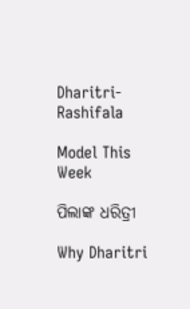Dharitri-Rashifala

Model This Week

ପିଲାଙ୍କ ଧରିତ୍ରୀ

Why Dharitri